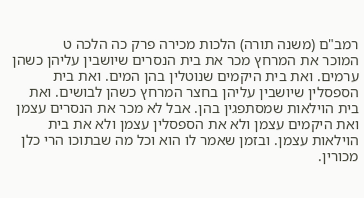רמב"ם (משנה תורה) הלכות מכירה פרק כה הלכה ט
המוכר את המרחץ מכר את בית הנסרים שיושבין עליהן כשהן ערמים. ואת בית היקמים שנוטלין בהן המים. ואת בית הספסלין שיושבין עליהן בחצר המרחץ כשהן לבושים. ואת בית הוילאות שמסתפגין בהן. אבל לא מכר את הנסרים עצמן ואת היקמים עצמן ולא את הספסלין עצמן ולא את בית הוילאות עצמן. ובזמן שאמר לו הוא וכל מה שבתוכו הרי כלן מכורין.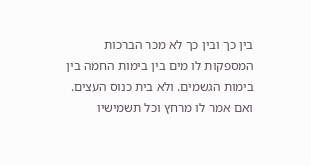בין כך ובין כך לא מכר הברכות המספקות לו מים בין בימות החמה בין בימות הגשמים. ולא בית כנוס העצים. ואם אמר לו מרחץ וכל תשמישיו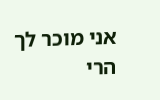אני מוכר לך הרי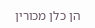הן כלן מכורין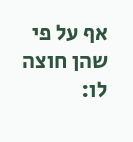אף על פי שהן חוצה לו: